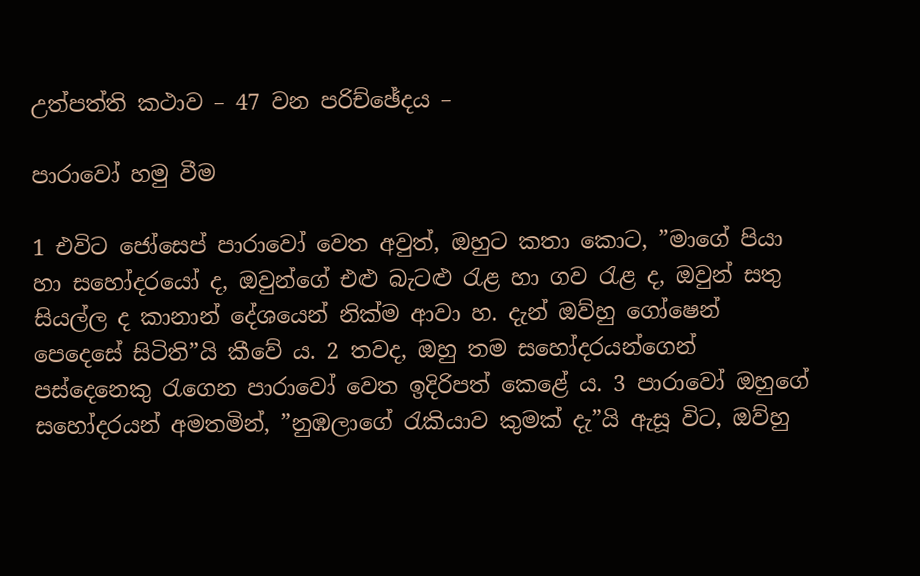උත්පත්ති කථාව – 47 වන පරිච්ඡේදය –

පාරාවෝ හමු වීම

1 එවිට ජෝසෙප් පාරාවෝ වෙත අවුත්, ඔහුට කතා කොට, ”මාගේ පියා හා සහෝදරයෝ ද, ඔවුන්ගේ එළු බැටළු රැළ හා ගව රැළ ද, ඔවුන් සතු සියල්ල ද කානාන් දේශයෙන් නික්ම ආවා හ. දැන් ඔව්හු ගෝෂෙන් පෙදෙසේ සිටිති”යි කීවේ ය. 2 තවද, ඔහු තම සහෝදරයන්ගෙන් පස්දෙනෙකු රැගෙන පාරාවෝ වෙත ඉදිරිපත් කෙළේ ය. 3 පාරාවෝ ඔහුගේ සහෝදරයන් අමතමින්, ”නුඹලාගේ රැකියාව කුමක් දැ”යි ඇසූ විට, ඔව්හු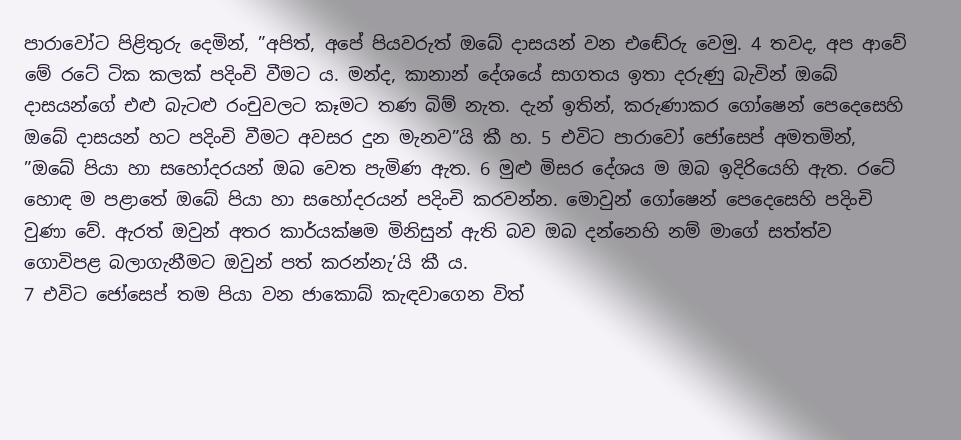පාරාවෝට පිළිතුරු දෙමින්, ”අපිත්, අපේ පියවරුත් ඔබේ දාසයන් වන එඬේරු වෙමු. 4 තවද, අප ආවේ මේ රටේ ටික කලක් පදිංචි වීමට ය. මන්ද, කානාන් දේශයේ සාගතය ඉතා දරුණු බැවින් ඔබේ දාසයන්ගේ එළු බැටළු රංචුවලට කෑමට තණ බිම් නැත. දැන් ඉතින්, කරුණාකර ගෝෂෙන් පෙදෙසෙහි ඔබේ දාසයන් හට පදිංචි වීමට අවසර දුන මැනව”යි කී හ. 5 එවිට පාරාවෝ ජෝසෙප් අමතමින්, ”ඔබේ පියා හා සහෝදරයන් ඔබ වෙත පැමිණ ඇත. 6 මුළු මිසර දේශය ම ඔබ ඉදිරියෙහි ඇත. රටේ හොඳ ම පළාතේ ඔබේ පියා හා සහෝදරයන් පදිංචි කරවන්න. මොවුන් ගෝෂෙන් පෙදෙසෙහි පදිංචි වුණා වේ. ඇරත් ඔවුන් අතර කාර්යක්ෂම මිනිසුන් ඇති බව ඔබ දන්නෙහි නම් මාගේ සත්ත්ව ගොවිපළ බලාගැනීමට ඔවුන් පත් කරන්නැ’යි කී ය.
7 එවිට ජෝසෙප් තම පියා වන ජාකොබ් කැඳවාගෙන විත්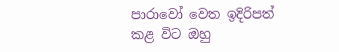පාරාවෝ වෙත ඉදිරිපත් කළ විට ඔහු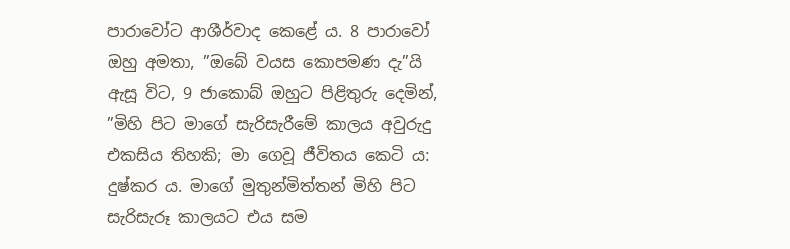පාරාවෝට ආශීර්වාද කෙළේ ය. 8 පාරාවෝ ඔහු අමතා, ”ඔබේ වයස කොපමණ දැ”යි ඇසූ විට, 9 ජාකොබ් ඔහුට පිළිතුරු දෙමින්, ”මිහි පිට මාගේ සැරිසැරීමේ කාලය අවුරුදු එකසිය තිහකි; මා ගෙවූ ජීවිතය කෙටි ය: දුෂ්කර ය. මාගේ මුතුන්මිත්තන් මිහි පිට සැරිසැරූ කාලයට එය සම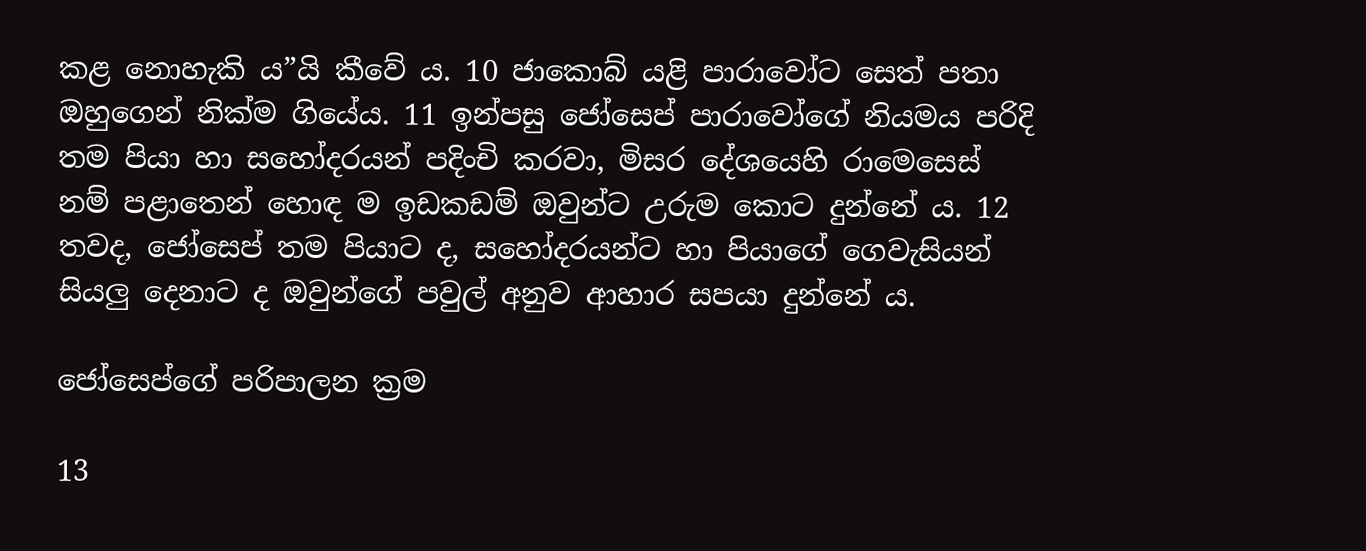කළ නොහැකි ය”යි කීවේ ය. 10 ජාකොබ් යළි පාරාවෝට සෙත් පතා ඔහුගෙන් නික්ම ගියේය. 11 ඉන්පසු ජෝසෙප් පාරාවෝගේ නියමය පරිදි තම පියා හා සහෝදරයන් පදිංචි කරවා, මිසර දේශයෙහි රාමෙසෙස් නම් පළාතෙන් හොඳ ම ඉඩකඩම් ඔවුන්ට උරුම කොට දුන්නේ ය. 12 තවද, ජෝසෙප් තම පියාට ද, සහෝදරයන්ට හා පියාගේ ගෙවැසියන් සියලු දෙනාට ද ඔවුන්ගේ පවුල් අනුව ආහාර සපයා දුන්නේ ය.

ජෝසෙප්ගේ පරිපාලන ක්‍රම

13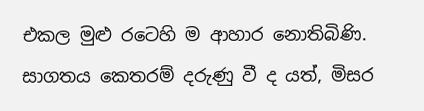එකල මුළු රටෙහි ම ආහාර නොතිබිණි. සාගතය කෙතරම් දරුණු වී ද යත්, මිසර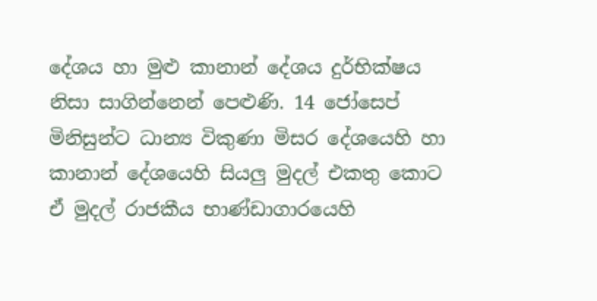දේශය හා මුළු කානාන් දේශය දුර්භික්ෂය නිසා සාගින්නෙන් පෙළුණි. 14 ජෝසෙප් මිනිසුන්ට ධාන්‍ය විකුණා මිසර දේශයෙහි හා කානාන් දේශයෙහි සියලු මුදල් එකතු කොට ඒ මුදල් රාජකීය භාණ්ඩාගාරයෙහි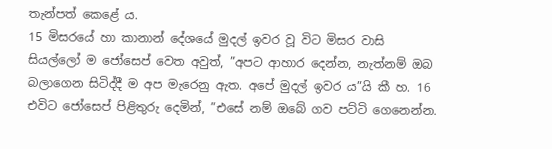තැන්පත් කෙළේ ය.
15 මිසරයේ හා කානාන් දේශයේ මුදල් ඉවර වූ විට මිසර වාසි සියල්ලෝ ම ජෝසෙප් වෙත අවුත්, ”අපට ආහාර දෙන්න, නැත්නම් ඔබ බලාගෙන සිටිද්දී ම අප මැරෙනු ඇත. අපේ මුදල් ඉවර ය”යි කී හ. 16 එවිට ජෝසෙප් පිළිතුරු දෙමින්, ”එසේ නම් ඔබේ ගව පට්ටි ගෙනෙන්න.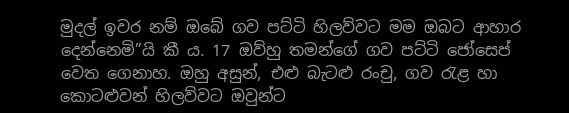මුදල් ඉවර නම් ඔබේ ගව පට්ටි හිලව්වට මම ඔබට ආහාර දෙන්නෙමි”යි කී ය. 17 ඔව්හු තමන්ගේ ගව පට්ටි ජෝසෙප් වෙත ගෙනාහ. ඔහු අසුන්, එළු බැටළු රංචු, ගව රැළ හා කොටළුවන් හිලව්වට ඔවුන්ට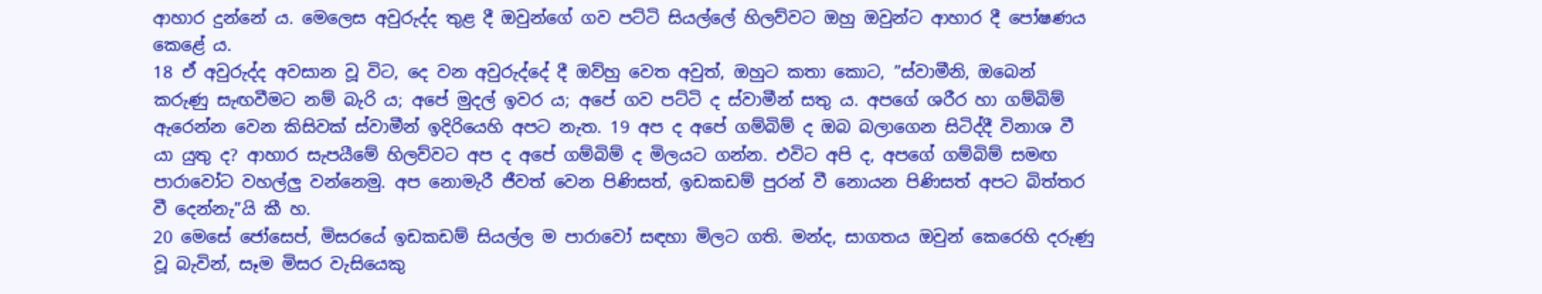ආහාර දුන්නේ ය. මෙලෙස අවුරුද්ද තුළ දී ඔවුන්ගේ ගව පට්ටි සියල්ලේ හිලව්වට ඔහු ඔවුන්ට ආහාර දී පෝෂණය කෙළේ ය.
18 ඒ අවුරුද්ද අවසාන වූ විට, දෙ වන අවුරුද්දේ දී ඔව්හු වෙත අවුත්, ඔහුට කතා කොට, ”ස්වාමීනි, ඔබෙන් කරුණු සැඟවීමට නම් බැරි ය; අපේ මුදල් ඉවර ය; අපේ ගව පට්ටි ද ස්වාමීන් සතු ය. අපගේ ශරීර හා ගම්බිම් ඇරෙන්න වෙන කිසිවක් ස්වාමීන් ඉදිරියෙහි අපට නැත. 19 අප ද අපේ ගම්බිම් ද ඔබ බලාගෙන සිටිද්දී විනාශ වී යා යුතු ද? ආහාර සැපයීමේ හිලව්වට අප ද අපේ ගම්බිම් ද මිලයට ගන්න. එවිට අපි ද, අපගේ ගම්බිම් සමඟ පාරාවෝට වහල්ලු වන්නෙමු. අප නොමැරී ජීවත් වෙන පිණිසත්, ඉඩකඩම් පුරන් වී නොයන පිණිසත් අපට බිත්තර වී දෙන්නැ”යි කී හ.
20 මෙසේ ජෝසෙප්, මිසරයේ ඉඩකඩම් සියල්ල ම පාරාවෝ සඳහා මිලට ගති. මන්ද, සාගතය ඔවුන් කෙරෙහි දරුණු වූ බැවින්, සෑම මිසර වැසියෙකු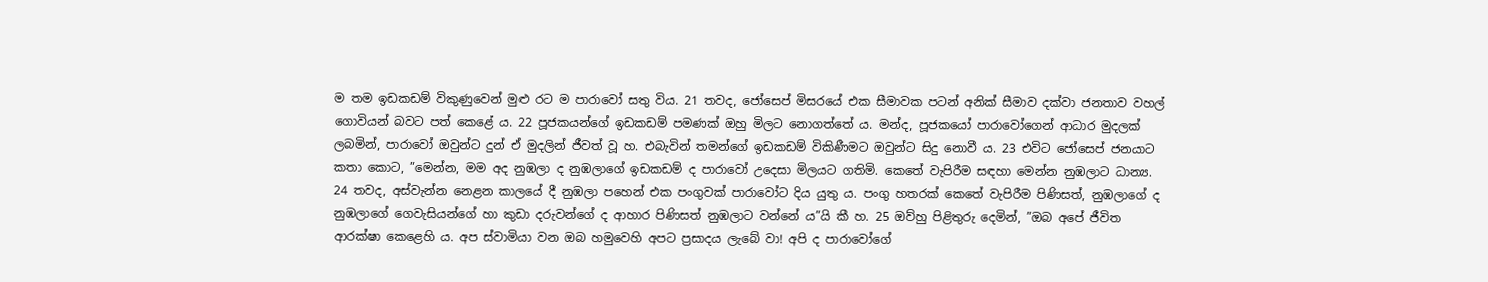ම තම ඉඩකඩම් විකුණුවෙන් මුළු රට ම පාරාවෝ සතු විය. 21 තවද, ජෝසෙප් මිසරයේ එක සීමාවක පටන් අනික් සීමාව දක්වා ජනතාව වහල් ගොවියන් බවට පත් කෙළේ ය. 22 පූජකයන්ගේ ඉඩකඩම් පමණක් ඔහු මිලට නොගත්තේ ය. මන්ද, පූජකයෝ පාරාවෝගෙන් ආධාර මුදලක් ලබමින්, පාරාවෝ ඔවුන්ට දුන් ඒ මුදලින් ජීවත් වූ හ. එබැවින් තමන්ගේ ඉඩකඩම් විකිණීමට ඔවුන්ට සිදු නොවී ය. 23 එවිට ජෝසෙප් ජනයාට කතා කොට, ”මෙන්න, මම අද නුඹලා ද නුඹලාගේ ඉඩකඩම් ද පාරාවෝ උදෙසා මිලයට ගතිමි. කෙතේ වැපිරීම සඳහා මෙන්න නුඹලාට ධාන්‍ය. 24 තවද, අස්වැන්න නෙළන කාලයේ දී නුඹලා පහෙන් එක පංගුවක් පාරාවෝට දිය යුතු ය. පංගු හතරක් කෙතේ වැපිරීම පිණිසත්, නුඹලාගේ ද නුඹලාගේ ගෙවැසියන්ගේ හා කුඩා දරුවන්ගේ ද ආහාර පිණිසත් නුඹලාට වන්නේ ය”යි කී හ. 25 ඔව්හු පිළිතුරු දෙමින්, ”ඔබ අපේ ජීවිත ආරක්ෂා කෙළෙහි ය. අප ස්වාමියා වන ඔබ හමුවෙහි අපට ප්‍රසාදය ලැබේ වා! අපි ද පාරාවෝගේ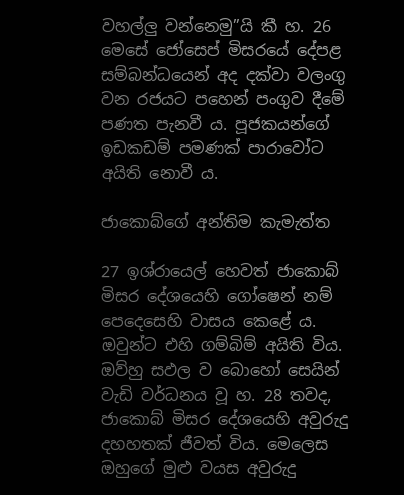වහල්ලු වන්නෙමු”යි කී හ. 26 මෙසේ ජෝසෙප් මිසරයේ දේපළ සම්බන්ධයෙන් අද දක්වා වලංගු වන රජයට පහෙන් පංගුව දීමේ පණත පැනවී ය. පූජකයන්ගේ ඉඩකඩම් පමණක් පාරාවෝට අයිති නොවී ය.

ජාකොබ්ගේ අන්තිම කැමැත්ත

27 ඉශ්රායෙල් හෙවත් ජාකොබ් මිසර දේශයෙහි ගෝෂෙන් නම් පෙදෙසෙහි වාසය කෙළේ ය. ඔවුන්ට එහි ගම්බිම් අයිති විය. ඔව්හු සඵල ව බොහෝ සෙයින් වැඩි වර්ධනය වූ හ. 28 තවද, ජාකොබ් මිසර දේශයෙහි අවුරුදු දහහතක් ජීවත් විය. මෙලෙස ඔහුගේ මුළු වයස අවුරුදු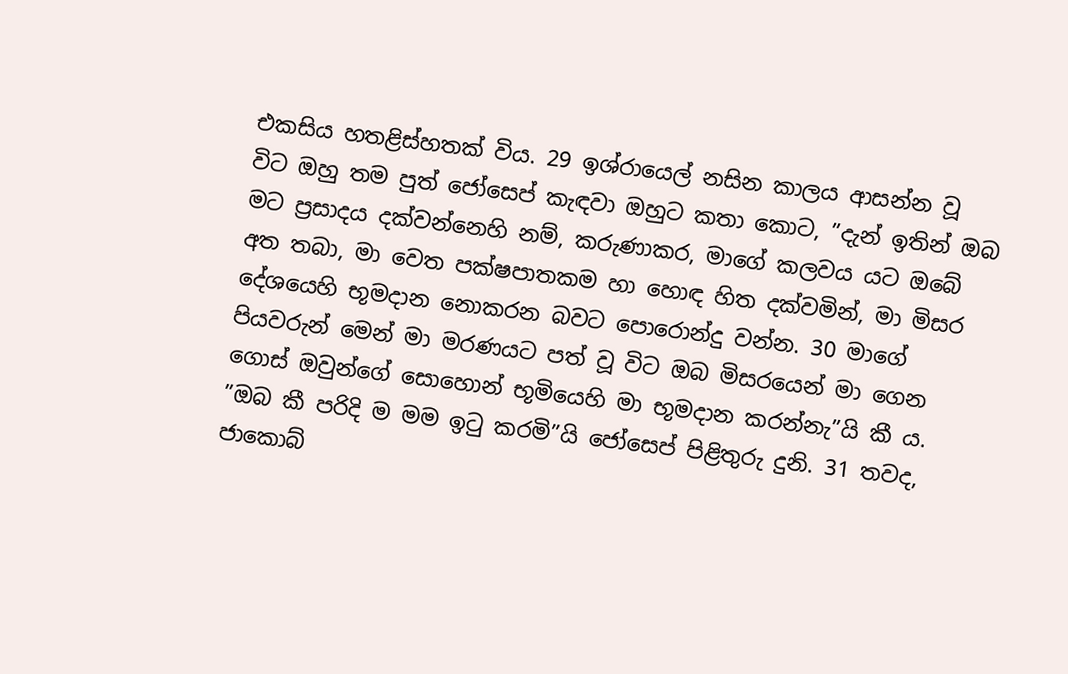එකසිය හතළිස්හතක් විය. 29 ඉශ්රායෙල් නසින කාලය ආසන්න වූ විට ඔහු තම පුත් ජෝසෙප් කැඳවා ඔහුට කතා කොට, ”දැන් ඉතින් ඔබ මට ප්‍රසාදය දක්වන්නෙහි නම්, කරුණාකර, මාගේ කලවය යට ඔබේ අත තබා, මා වෙත පක්ෂපාතකම හා හොඳ හිත දක්වමින්, මා මිසර දේශයෙහි භූමදාන නොකරන බවට පොරොන්දු වන්න. 30 මාගේ පියවරුන් මෙන් මා මරණයට පත් වූ විට ඔබ මිසරයෙන් මා ගෙන ගොස් ඔවුන්ගේ සොහොන් භූමියෙහි මා භූමදාන කරන්නැ”යි කී ය. ”ඔබ කී පරිදි ම මම ඉටු කරමි”යි ජෝසෙප් පිළිතුරු දුනි. 31 තවද, ජාකොබ්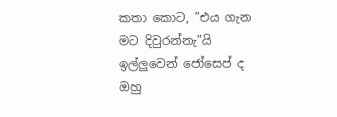කතා කොට, ”එය ගැන මට දිවුරන්නැ”යි ඉල්ලුවෙන් ජෝසෙප් ද ඔහු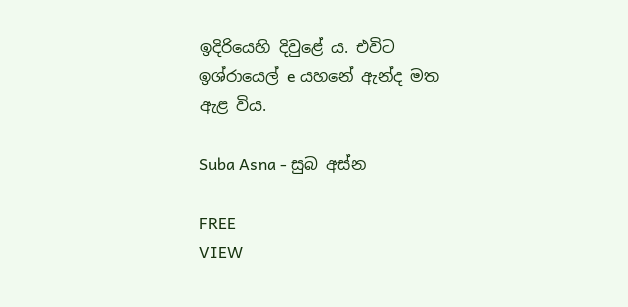ඉදිරියෙහි දිවුළේ ය. එවිට ඉශ්රායෙල් e යහනේ ඇන්ද මත ඇළ විය.

Suba Asna - සුබ අස්න

FREE
VIEW